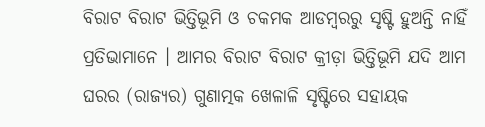ବିରାଟ ବିରାଟ ଭିତ୍ତିଭୂମି ଓ ଚକମକ ଆଡମ୍ବରରୁ ସୃଷ୍ଟି ହୁଅନ୍ତି ନାହିଁ ପ୍ରତିଭାମାନେ । ଆମର ବିରାଟ ବିରାଟ କ୍ରୀଡ଼ା ଭିତ୍ତିଭୂମି ଯଦି ଆମ ଘରର (ରାଜ୍ୟର) ଗୁଣାତ୍ମକ ଖେଳାଳି ସୃଷ୍ଟିରେ ସହାୟକ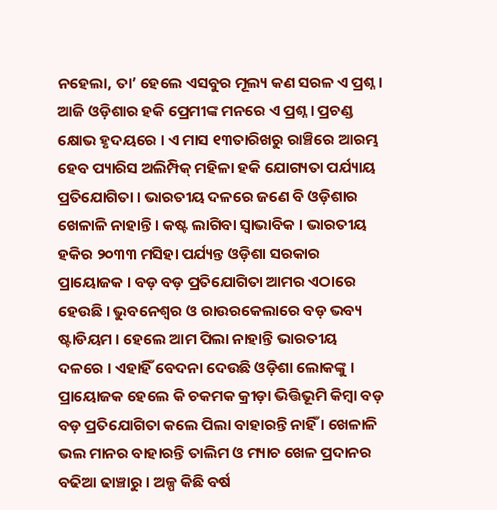ନହେଲା, ତା’ ହେଲେ ଏସବୁର ମୂଲ୍ୟ କଣ ସରଳ ଏ ପ୍ରଶ୍ନ । ଆଜି ଓଡ଼ିଶାର ହକି ପ୍ରେମୀଙ୍କ ମନରେ ଏ ପ୍ରଶ୍ନ । ପ୍ରଚଣ୍ଡ କ୍ଷୋଭ ହୃଦୟରେ । ଏ ମାସ ୧୩ତାରିଖରୁ ରାଞ୍ଚିରେ ଆରମ୍ଭ ହେବ ପ୍ୟାରିସ ଅଲିମ୍ପିକ୍ ମହିଳା ହକି ଯୋଗ୍ୟତା ପର୍ଯ୍ୟାୟ ପ୍ରତିଯୋଗିତା । ଭାରତୀୟ ଦଳରେ ଜଣେ ବି ଓଡ଼ିଶାର ଖେଳାଳି ନାହାନ୍ତି । କଷ୍ଟ ଲାଗିବା ସ୍ୱାଭାବିକ । ଭାରତୀୟ ହକିର ୨୦୩୩ ମସିହା ପର୍ଯ୍ୟନ୍ତ ଓଡ଼ିଶା ସରକାର ପ୍ରାୟୋଜକ । ବଡ଼ ବଡ଼ ପ୍ରତିଯୋଗିତା ଆମର ଏଠାରେ ହେଉଛି । ଭୁବନେଶ୍ୱର ଓ ରାଉରକେଲାରେ ବଡ଼ ଭବ୍ୟ ଷ୍ଟାଡିୟମ । ହେଲେ ଆମ ପିଲା ନାହାନ୍ତି ଭାରତୀୟ ଦଳରେ । ଏହାହିଁ ବେଦନା ଦେଉଛି ଓଡ଼ିଶା ଲୋକଙ୍କୁ । ପ୍ରାୟୋଜକ ହେଲେ କି ଚକମକ କ୍ରୀଡ଼ା ଭିତ୍ତିଭୂମି କିମ୍ବା ବଡ଼ ବଡ଼ ପ୍ରତିଯୋଗିତା କଲେ ପିଲା ବାହାରନ୍ତି ନାହିଁ । ଖେଳାଳି ଭଲ ମାନର ବାହାରନ୍ତି ତାଲିମ ଓ ମ୍ୟାଚ ଖେଳ ପ୍ରଦାନର ବଢିଆ ଢାଞ୍ଚାରୁ । ଅଳ୍ପ କିଛି ବର୍ଷ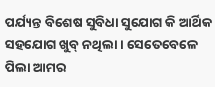ପର୍ଯ୍ୟନ୍ତ ବିଶେଷ ସୁବିଧା ସୁଯୋଗ କି ଆର୍ଥିକ ସହଯୋଗ ଖୁବ୍ ନଥିଲା । ସେତେବେଳେ ପିଲା ଆମର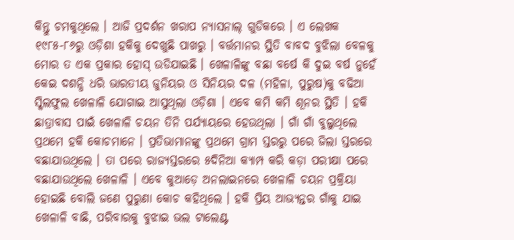କିନ୍ତୁ ଚମକୁଥିଲେ । ଆଜି ପ୍ରଦର୍ଶନ ଖରାପ ନ୍ୟାସନାଲ୍ ଗୁଡିକରେ । ଏ ଲେଖକ ୧୯୮୫-୮୬ରୁ ଓଡ଼ିଶା ହକିକୁ ଦେଖୁଛି ପାଖରୁ । ବର୍ତ୍ତମାନର ସ୍ଥିତି ବାବଦ ବୁଝିଲା ବେଳକୁ ମୋର ତ ଏକ ପ୍ରକାର ହୋସ୍ ଉଡିଯାଇଛି । ଖେଳାଳିଙ୍କୁ ବଛା ବର୍ଷେ କି ଦୁଇ ବର୍ଷ ନୁହେଁ କେଇ ଦଶନ୍ଧି ଧରି ଭାରତୀୟ ଜୁନିୟର ଓ ସିନିୟର ଦଳ (ମହିଳା, ପୁରୁଷ)କୁ ବଢିଆ ସ୍କିଲଫୁଲ ଖେଳାଳି ଯୋଗାଇ ଆସୁଥିଲା ଓଡ଼ିଶା । ଏବେ କମି କମି ଶୂନର ସ୍ଥିତି । ହକି ଛାତ୍ରାବାସ ପାଇଁ ଖେଳାଳି ଚୟନ ତିନି ପର୍ଯ୍ୟାୟରେ ହେଉଥିଲା । ଗାଁ ଗାଁ ବୁଲୁଥିଲେ ପ୍ରଥମେ ହକି କୋଚମାନେ । ପ୍ରତିଭାମାନଙ୍କୁ ପ୍ରଥମେ ଗ୍ରାମ ସ୍ତରରୁ ପରେ ଜିଲା ସ୍ତରରେ ବଛାଯାଉଥିଲେ । ତା ପରେ ରାଜ୍ୟସ୍ତରରେ ୫ଦିନିଆ କ୍ୟାମ୍ପ କରି କଡ଼ା ପରୀକ୍ଷା ପରେ ବଛାଯାଉଥିଲେ ଖେଳାଳି । ଏବେ କୁଆଡ଼େ ଅନଲାଇନରେ ଖେଳାଳି ଚୟନ ପ୍ରକ୍ରିୟା ହୋଇଛି ବୋଲି ଜଣେ ପୁରୁଣା କୋଚ କହିଥିଲେ । ହକି ପ୍ରିୟ ଆଭ୍ୟନ୍ତର ଗାଁକୁ ଯାଇ ଖେଳାଳି ବାଛି, ପରିବାରକୁ ବୁଝାଇ ଭଲ ଟାଲେଣ୍ଟ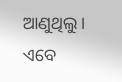ଆଣୁଥିଲୁ । ଏବେ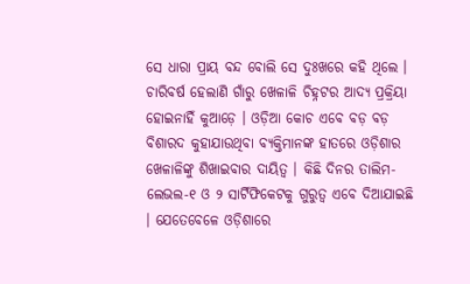ସେ ଧାରା ପ୍ରାୟ ବନ୍ଦ ବୋଲି ସେ ଦୁଃଖରେ କହି ଥିଲେ । ଚାରିବର୍ଷ ହେଲାଣି ଗାଁରୁ ଖେଳାଳି ଚିହ୍ନଟର ଆଦ୍ୟ ପ୍ରକ୍ରିୟା ହୋଇନାହିଁ କୁଆଡ଼େ । ଓଡ଼ିଆ କୋଚ ଏବେ ବଡ଼ ବଡ଼ ବିଶାରଦ କୁହାଯାଉଥିବା ବ୍ୟକ୍ତିମାନଙ୍କ ହାତରେ ଓଡ଼ିଶାର ଖେଳାଳିଙ୍କୁ ଶିଖାଇବାର ଦାୟିତ୍ୱ । କିଛି ଦିନର ତାଲିମ-ଲେଭଲ-୧ ଓ ୨ ସାର୍ଟିଫିକେଟକୁ ଗୁରୁତ୍ୱ ଏବେ ଦିଆଯାଇଛି । ଯେତେବେଳେ ଓଡ଼ିଶାରେ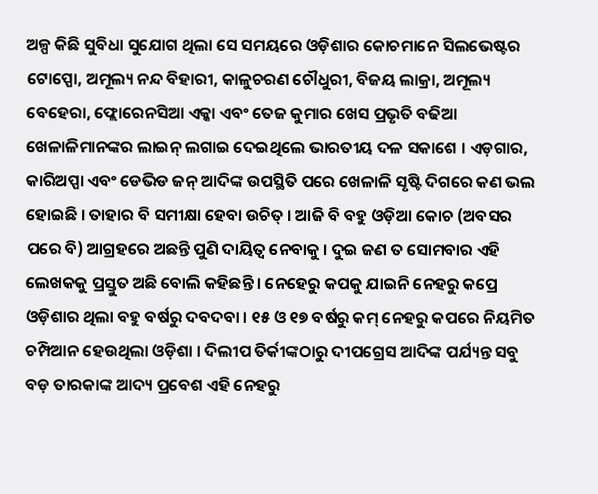ଅଳ୍ପ କିଛି ସୁବିଧା ସୁଯୋଗ ଥିଲା ସେ ସମୟରେ ଓଡ଼ିଶାର କୋଚମାନେ ସିଲଭେଷ୍ଟର ଟୋପ୍ପୋ, ଅମୂଲ୍ୟ ନନ୍ଦ ବିହାରୀ, କାଳୁଚରଣ ଚୌଧୁରୀ, ବିଜୟ ଲାକ୍ରା, ଅମୂଲ୍ୟ ବେହେରା, ଫ୍ଲୋରେନସିଆ ଏକ୍କା ଏବଂ ତେଜ କୁମାର ଖେସ ପ୍ରଭୃତି ବଢିଆ ଖେଳାଳିମାନଙ୍କର ଲାଇନ୍ ଲଗାଇ ଦେଇଥିଲେ ଭାରତୀୟ ଦଳ ସକାଶେ । ଏଡ଼ଗାର, କାରିଅପ୍ପା ଏବଂ ଡେଭିଡ ଜନ୍ ଆଦିଙ୍କ ଉପସ୍ଥିତି ପରେ ଖେଳାଳି ସୃଷ୍ଟି ଦିଗରେ କଣ ଭଲ ହୋଇଛି । ତାହାର ବି ସମୀକ୍ଷା ହେବା ଉଚିତ୍ । ଆଜି ବି ବହୁ ଓଡ଼ିଆ କୋଚ (ଅବସର ପରେ ବି) ଆଗ୍ରହରେ ଅଛନ୍ତି ପୁଣି ଦାୟିତ୍ୱ ନେବାକୁ । ଦୁଇ ଜଣ ତ ସୋମବାର ଏହି ଲେଖକକୁ ପ୍ରସ୍ତୁତ ଅଛି ବୋଲି କହିଛନ୍ତି । ନେହେରୁ କପକୁ ଯାଇନି ନେହରୁ କପ୍ରେ ଓଡ଼ିଶାର ଥିଲା ବହୁ ବର୍ଷରୁ ଦବଦବା । ୧୫ ଓ ୧୭ ବର୍ଷରୁ କମ୍ ନେହରୁ କପରେ ନିୟମିତ ଚମ୍ପିଆନ ହେଉଥିଲା ଓଡ଼ିଶା । ଦିଲୀପ ତିର୍କୀଙ୍କଠାରୁ ଦୀପଗ୍ରେସ ଆଦିଙ୍କ ପର୍ଯ୍ୟନ୍ତ ସବୁ ବଡ଼ ତାରକାଙ୍କ ଆଦ୍ୟ ପ୍ରବେଶ ଏହି ନେହରୁ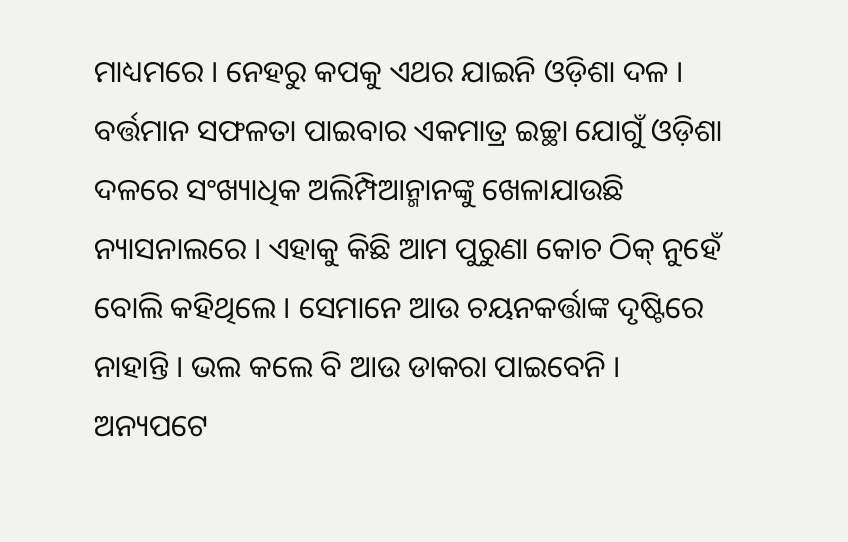ମାଧ୍ୟମରେ । ନେହରୁ କପକୁ ଏଥର ଯାଇନି ଓଡ଼ିଶା ଦଳ । ବର୍ତ୍ତମାନ ସଫଳତା ପାଇବାର ଏକମାତ୍ର ଇଚ୍ଛା ଯୋଗୁଁ ଓଡ଼ିଶା ଦଳରେ ସଂଖ୍ୟାଧିକ ଅଲିମ୍ପିଆନ୍ମାନଙ୍କୁ ଖେଳାଯାଉଛି ନ୍ୟାସନାଲରେ । ଏହାକୁ କିଛି ଆମ ପୁରୁଣା କୋଚ ଠିକ୍ ନୁହେଁ ବୋଲି କହିଥିଲେ । ସେମାନେ ଆଉ ଚୟନକର୍ତ୍ତାଙ୍କ ଦୃଷ୍ଟିରେ ନାହାନ୍ତି । ଭଲ କଲେ ବି ଆଉ ଡାକରା ପାଇବେନି । ଅନ୍ୟପଟେ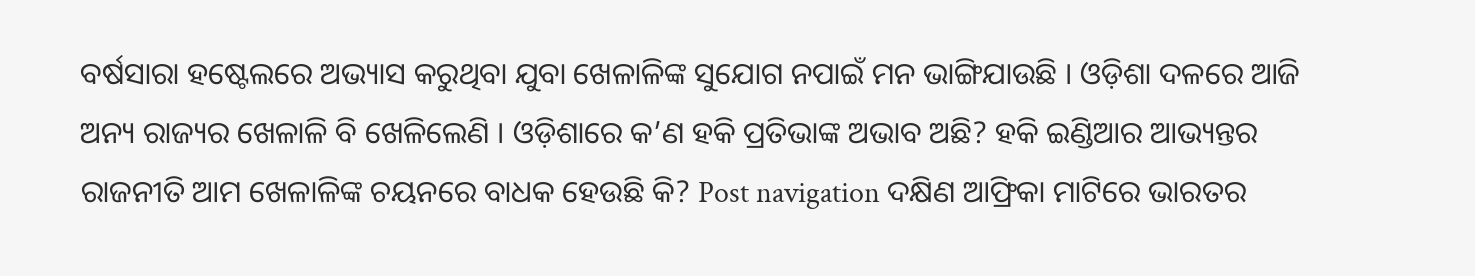ବର୍ଷସାରା ହଷ୍ଟେଲରେ ଅଭ୍ୟାସ କରୁଥିବା ଯୁବା ଖେଳାଳିଙ୍କ ସୁଯୋଗ ନପାଇଁ ମନ ଭାଙ୍ଗିଯାଉଛି । ଓଡ଼ିଶା ଦଳରେ ଆଜି ଅନ୍ୟ ରାଜ୍ୟର ଖେଳାଳି ବି ଖେଳିଲେଣି । ଓଡ଼ିଶାରେ କ’ଣ ହକି ପ୍ରତିଭାଙ୍କ ଅଭାବ ଅଛି? ହକି ଇଣ୍ଡିଆର ଆଭ୍ୟନ୍ତର ରାଜନୀତି ଆମ ଖେଳାଳିଙ୍କ ଚୟନରେ ବାଧକ ହେଉଛି କି? Post navigation ଦକ୍ଷିଣ ଆଫ୍ରିକା ମାଟିରେ ଭାରତର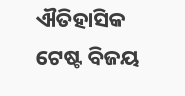ଐତିହାସିକ ଟେଷ୍ଟ ବିଜୟ